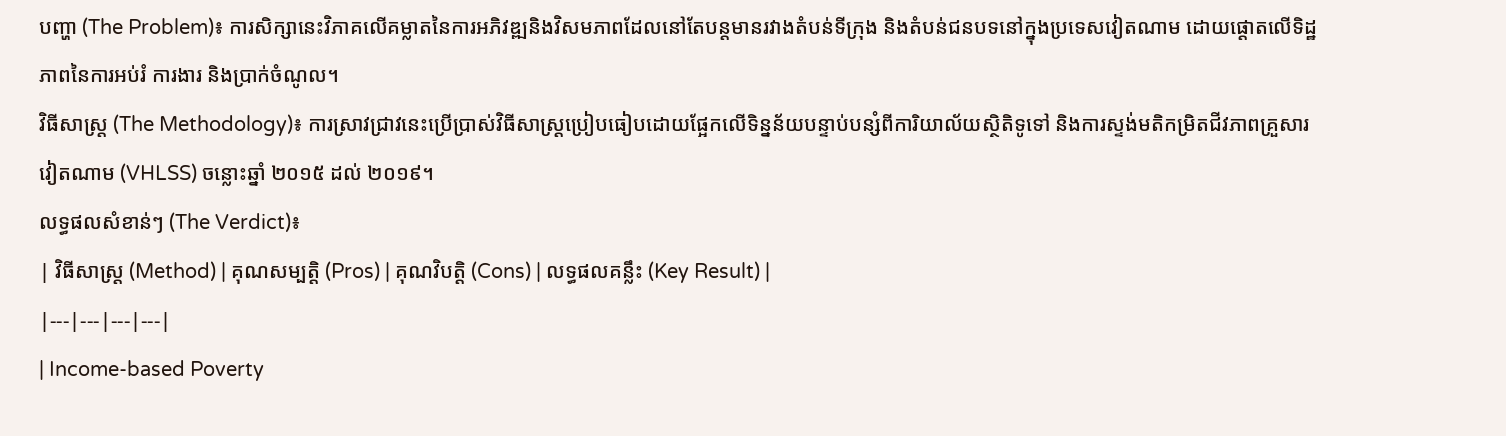បញ្ហា (The Problem)៖ ការសិក្សានេះវិភាគលើគម្លាតនៃការអភិវឌ្ឍនិងវិសមភាពដែលនៅតែបន្តមានរវាងតំបន់ទីក្រុង និងតំបន់ជនបទនៅក្នុងប្រទេសវៀតណាម ដោយផ្តោតលើទិដ្ឋភាពនៃការអប់រំ ការងារ និងប្រាក់ចំណូល។
វិធីសាស្ត្រ (The Methodology)៖ ការស្រាវជ្រាវនេះប្រើប្រាស់វិធីសាស្ត្រប្រៀបធៀបដោយផ្អែកលើទិន្នន័យបន្ទាប់បន្សំពីការិយាល័យស្ថិតិទូទៅ និងការស្ទង់មតិកម្រិតជីវភាពគ្រួសារវៀតណាម (VHLSS) ចន្លោះឆ្នាំ ២០១៥ ដល់ ២០១៩។
លទ្ធផលសំខាន់ៗ (The Verdict)៖
| វិធីសាស្ត្រ (Method) | គុណសម្បត្តិ (Pros) | គុណវិបត្តិ (Cons) | លទ្ធផលគន្លឹះ (Key Result) |
|---|---|---|---|
| Income-based Poverty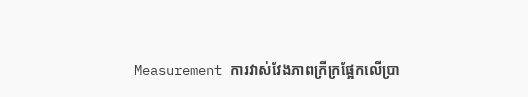Measurement ការវាស់វែងភាពក្រីក្រផ្អែកលើប្រា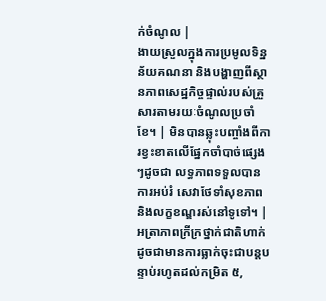ក់ចំណូល |
ងាយស្រួលក្នុងការប្រមូលទិន្នន័យគណនា និងបង្ហាញពីស្ថានភាពសេដ្ឋកិច្ចផ្ទាល់របស់គ្រួសារតាមរយៈចំណូលប្រចាំខែ។ | មិនបានឆ្លុះបញ្ចាំងពីការខ្វះខាតលើផ្នែកចាំបាច់ផ្សេងៗដូចជា លទ្ធភាពទទួលបានការអប់រំ សេវាថែទាំសុខភាព និងលក្ខខណ្ឌរស់នៅទូទៅ។ | អត្រាភាពក្រីក្រថ្នាក់ជាតិហាក់ដូចជាមានការធ្លាក់ចុះជាបន្តបន្ទាប់រហូតដល់កម្រិត ៥,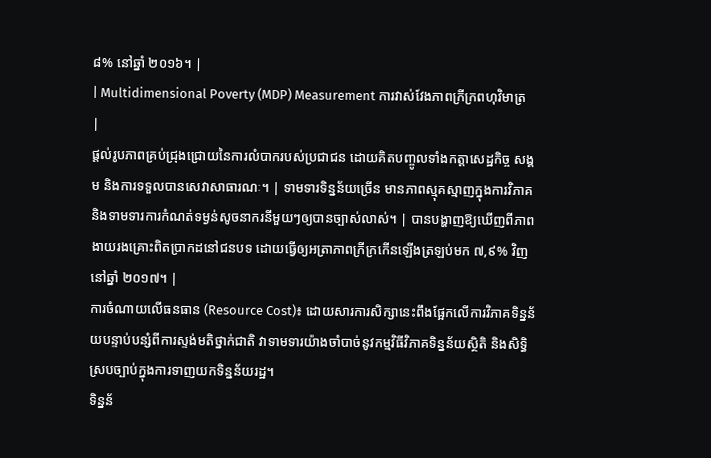៨% នៅឆ្នាំ ២០១៦។ |
| Multidimensional Poverty (MDP) Measurement ការវាស់វែងភាពក្រីក្រពហុវិមាត្រ |
ផ្តល់រូបភាពគ្រប់ជ្រុងជ្រោយនៃការលំបាករបស់ប្រជាជន ដោយគិតបញ្ចូលទាំងកត្តាសេដ្ឋកិច្ច សង្គម និងការទទួលបានសេវាសាធារណៈ។ | ទាមទារទិន្នន័យច្រើន មានភាពស្មុគស្មាញក្នុងការវិភាគ និងទាមទារការកំណត់ទម្ងន់សូចនាករនីមួយៗឲ្យបានច្បាស់លាស់។ | បានបង្ហាញឱ្យឃើញពីភាពងាយរងគ្រោះពិតប្រាកដនៅជនបទ ដោយធ្វើឲ្យអត្រាភាពក្រីក្រកើនឡើងត្រឡប់មក ៧,៩% វិញនៅឆ្នាំ ២០១៧។ |
ការចំណាយលើធនធាន (Resource Cost)៖ ដោយសារការសិក្សានេះពឹងផ្អែកលើការវិភាគទិន្នន័យបន្ទាប់បន្សំពីការស្ទង់មតិថ្នាក់ជាតិ វាទាមទារយ៉ាងចាំបាច់នូវកម្មវិធីវិភាគទិន្នន័យស្ថិតិ និងសិទ្ធិស្របច្បាប់ក្នុងការទាញយកទិន្នន័យរដ្ឋ។
ទិន្នន័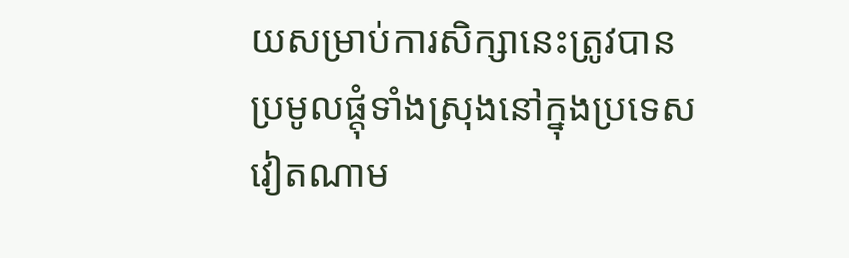យសម្រាប់ការសិក្សានេះត្រូវបានប្រមូលផ្តុំទាំងស្រុងនៅក្នុងប្រទេសវៀតណាម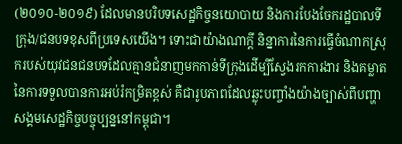(២០១០-២០១៩) ដែលមានបរិបទសេដ្ឋកិច្ចនយោបាយ និងការបែងចែករដ្ឋបាលទីក្រុង/ជនបទខុសពីប្រទេសយើង។ ទោះជាយ៉ាងណាក្តី និន្នាការនៃការធ្វើចំណាកស្រុករបស់យុវជនជនបទដែលគ្មានជំនាញមកកាន់ទីក្រុងដើម្បីស្វែងរកការងារ និងគម្លាតនៃការទទួលបានការអប់រំកម្រិតខ្ពស់ គឺជារូបភាពដែលឆ្លុះបញ្ចាំងយ៉ាងច្បាស់ពីបញ្ហាសង្គមសេដ្ឋកិច្ចបច្ចុប្បន្ននៅកម្ពុជា។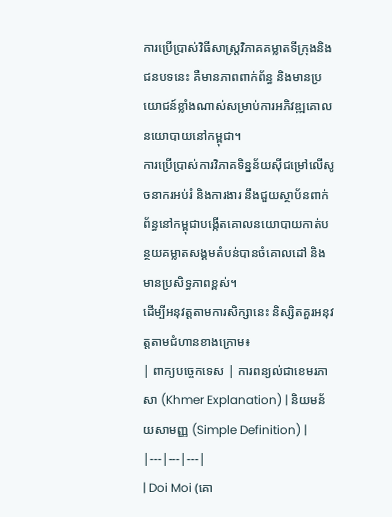ការប្រើប្រាស់វិធីសាស្ត្រវិភាគគម្លាតទីក្រុងនិងជនបទនេះ គឺមានភាពពាក់ព័ន្ធ និងមានប្រយោជន៍ខ្លាំងណាស់សម្រាប់ការអភិវឌ្ឍគោលនយោបាយនៅកម្ពុជា។
ការប្រើប្រាស់ការវិភាគទិន្នន័យស៊ីជម្រៅលើសូចនាករអប់រំ និងការងារ នឹងជួយស្ថាប័នពាក់ព័ន្ធនៅកម្ពុជាបង្កើតគោលនយោបាយកាត់បន្ថយគម្លាតសង្គមតំបន់បានចំគោលដៅ និងមានប្រសិទ្ធភាពខ្ពស់។
ដើម្បីអនុវត្តតាមការសិក្សានេះ និស្សិតគួរអនុវត្តតាមជំហានខាងក្រោម៖
| ពាក្យបច្ចេកទេស | ការពន្យល់ជាខេមរភាសា (Khmer Explanation) | និយមន័យសាមញ្ញ (Simple Definition) |
|---|---|---|
| Doi Moi (គោ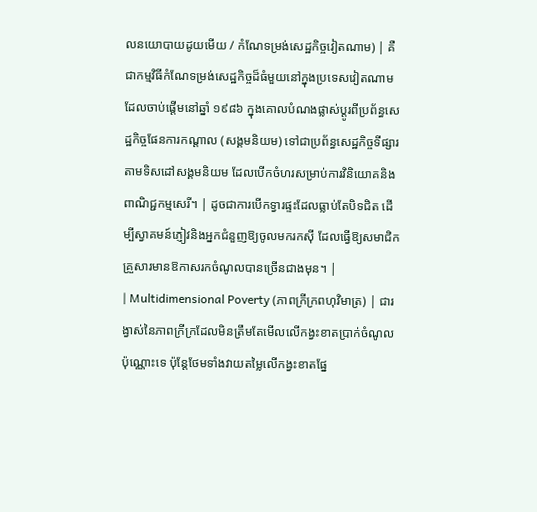លនយោបាយដូយមើយ / កំណែទម្រង់សេដ្ឋកិច្ចវៀតណាម) | គឺជាកម្មវិធីកំណែទម្រង់សេដ្ឋកិច្ចដ៏ធំមួយនៅក្នុងប្រទេសវៀតណាមដែលចាប់ផ្តើមនៅឆ្នាំ ១៩៨៦ ក្នុងគោលបំណងផ្លាស់ប្តូរពីប្រព័ន្ធសេដ្ឋកិច្ចផែនការកណ្តាល (សង្គមនិយម) ទៅជាប្រព័ន្ធសេដ្ឋកិច្ចទីផ្សារតាមទិសដៅសង្គមនិយម ដែលបើកចំហរសម្រាប់ការវិនិយោគនិងពាណិជ្ជកម្មសេរី។ | ដូចជាការបើកទ្វារផ្ទះដែលធ្លាប់តែបិទជិត ដើម្បីស្វាគមន៍ភ្ញៀវនិងអ្នកជំនួញឱ្យចូលមករកស៊ី ដែលធ្វើឱ្យសមាជិកគ្រួសារមានឱកាសរកចំណូលបានច្រើនជាងមុន។ |
| Multidimensional Poverty (ភាពក្រីក្រពហុវិមាត្រ) | ជារង្វាស់នៃភាពក្រីក្រដែលមិនត្រឹមតែមើលលើកង្វះខាតប្រាក់ចំណូលប៉ុណ្ណោះទេ ប៉ុន្តែថែមទាំងវាយតម្លៃលើកង្វះខាតផ្នែ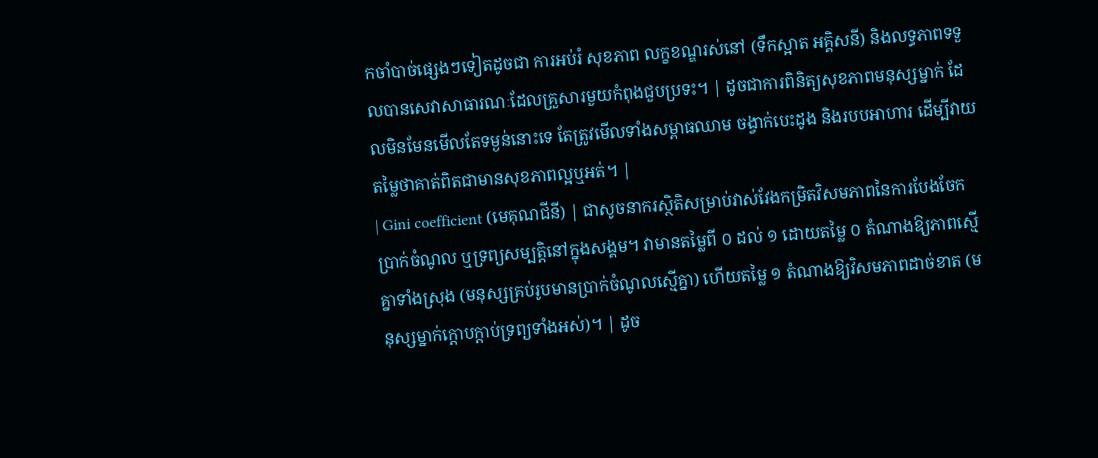កចាំបាច់ផ្សេងៗទៀតដូចជា ការអប់រំ សុខភាព លក្ខខណ្ឌរស់នៅ (ទឹកស្អាត អគ្គិសនី) និងលទ្ធភាពទទួលបានសេវាសាធារណៈដែលគ្រួសារមួយកំពុងជួបប្រទះ។ | ដូចជាការពិនិត្យសុខភាពមនុស្សម្នាក់ ដែលមិនមែនមើលតែទម្ងន់នោះទេ តែត្រូវមើលទាំងសម្ពាធឈាម ចង្វាក់បេះដូង និងរបបអាហារ ដើម្បីវាយតម្លៃថាគាត់ពិតជាមានសុខភាពល្អឬអត់។ |
| Gini coefficient (មេគុណជីនី) | ជាសូចនាករស្ថិតិសម្រាប់វាស់វែងកម្រិតវិសមភាពនៃការបែងចែកប្រាក់ចំណូល ឬទ្រព្យសម្បត្តិនៅក្នុងសង្គម។ វាមានតម្លៃពី ០ ដល់ ១ ដោយតម្លៃ ០ តំណាងឱ្យភាពស្មើគ្នាទាំងស្រុង (មនុស្សគ្រប់រូបមានប្រាក់ចំណូលស្មើគ្នា) ហើយតម្លៃ ១ តំណាងឱ្យវិសមភាពដាច់ខាត (មនុស្សម្នាក់ក្តោបក្តាប់ទ្រព្យទាំងអស់)។ | ដូច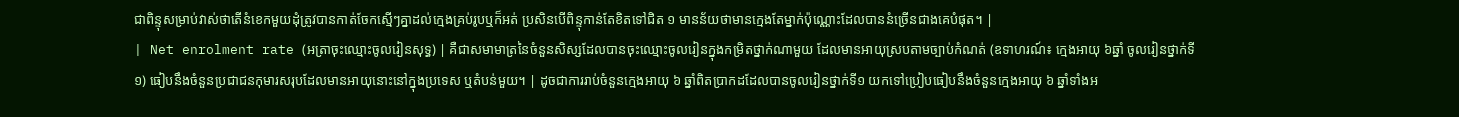ជាពិន្ទុសម្រាប់វាស់ថាតើនំខេកមួយដុំត្រូវបានកាត់ចែកស្មើៗគ្នាដល់ក្មេងគ្រប់រូបឬក៏អត់ ប្រសិនបើពិន្ទុកាន់តែខិតទៅជិត ១ មានន័យថាមានក្មេងតែម្នាក់ប៉ុណ្ណោះដែលបាននំច្រើនជាងគេបំផុត។ |
| Net enrolment rate (អត្រាចុះឈ្មោះចូលរៀនសុទ្ធ) | គឺជាសមាមាត្រនៃចំនួនសិស្សដែលបានចុះឈ្មោះចូលរៀនក្នុងកម្រិតថ្នាក់ណាមួយ ដែលមានអាយុស្របតាមច្បាប់កំណត់ (ឧទាហរណ៍៖ ក្មេងអាយុ ៦ឆ្នាំ ចូលរៀនថ្នាក់ទី១) ធៀបនឹងចំនួនប្រជាជនកុមារសរុបដែលមានអាយុនោះនៅក្នុងប្រទេស ឬតំបន់មួយ។ | ដូចជាការរាប់ចំនួនក្មេងអាយុ ៦ ឆ្នាំពិតប្រាកដដែលបានចូលរៀនថ្នាក់ទី១ យកទៅប្រៀបធៀបនឹងចំនួនក្មេងអាយុ ៦ ឆ្នាំទាំងអ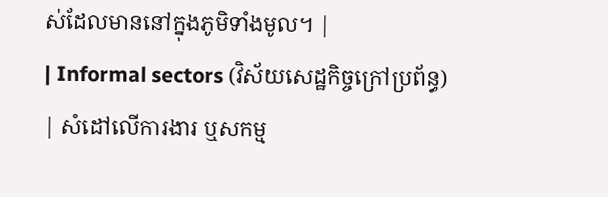ស់ដែលមាននៅក្នុងភូមិទាំងមូល។ |
| Informal sectors (វិស័យសេដ្ឋកិច្ចក្រៅប្រព័ន្ធ) | សំដៅលើការងារ ឬសកម្ម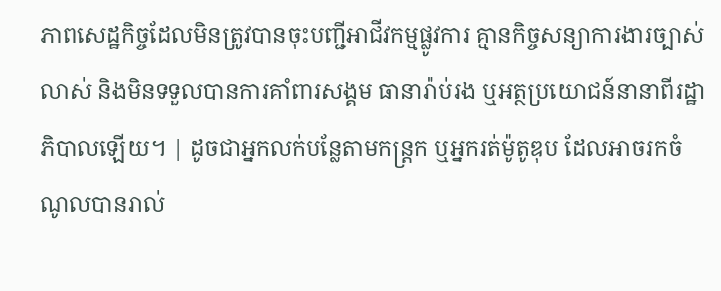ភាពសេដ្ឋកិច្ចដែលមិនត្រូវបានចុះបញ្ជីអាជីវកម្មផ្លូវការ គ្មានកិច្ចសន្យាការងារច្បាស់លាស់ និងមិនទទួលបានការគាំពារសង្គម ធានារ៉ាប់រង ឬអត្ថប្រយោជន៍នានាពីរដ្ឋាភិបាលឡើយ។ | ដូចជាអ្នកលក់បន្លែតាមកន្ត្រក ឬអ្នករត់ម៉ូតូឌុប ដែលអាចរកចំណូលបានរាល់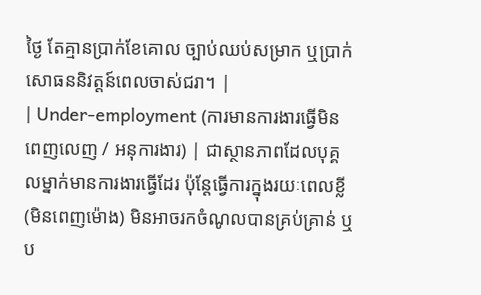ថ្ងៃ តែគ្មានប្រាក់ខែគោល ច្បាប់ឈប់សម្រាក ឬប្រាក់សោធននិវត្តន៍ពេលចាស់ជរា។ |
| Under-employment (ការមានការងារធ្វើមិនពេញលេញ / អនុការងារ) | ជាស្ថានភាពដែលបុគ្គលម្នាក់មានការងារធ្វើដែរ ប៉ុន្តែធ្វើការក្នុងរយៈពេលខ្លី (មិនពេញម៉ោង) មិនអាចរកចំណូលបានគ្រប់គ្រាន់ ឬប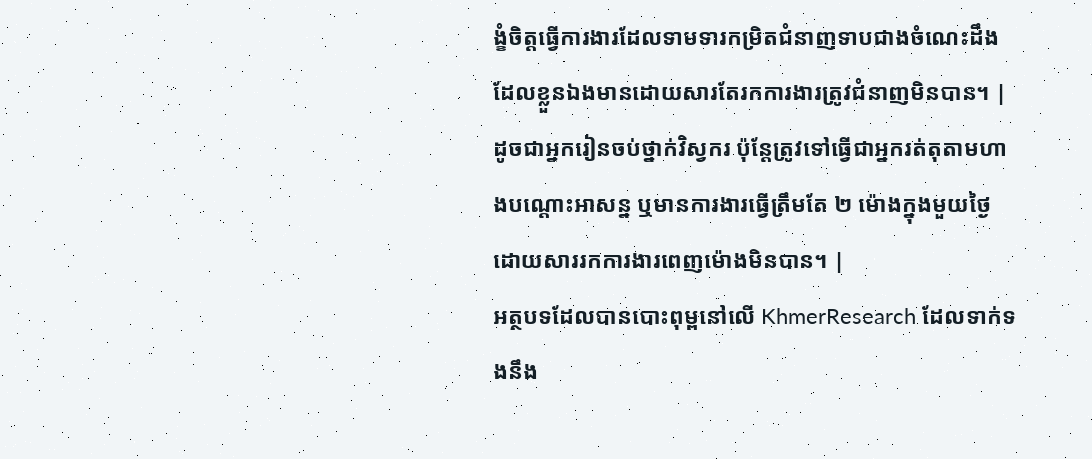ង្ខំចិត្តធ្វើការងារដែលទាមទារកម្រិតជំនាញទាបជាងចំណេះដឹងដែលខ្លួនឯងមានដោយសារតែរកការងារត្រូវជំនាញមិនបាន។ | ដូចជាអ្នករៀនចប់ថ្នាក់វិស្វករ ប៉ុន្តែត្រូវទៅធ្វើជាអ្នករត់តុតាមហាងបណ្តោះអាសន្ន ឬមានការងារធ្វើត្រឹមតែ ២ ម៉ោងក្នុងមួយថ្ងៃដោយសាររកការងារពេញម៉ោងមិនបាន។ |
អត្ថបទដែលបានបោះពុម្ពនៅលើ KhmerResearch ដែលទាក់ទងនឹង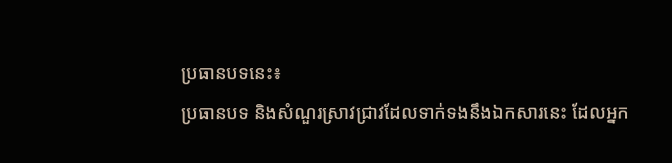ប្រធានបទនេះ៖
ប្រធានបទ និងសំណួរស្រាវជ្រាវដែលទាក់ទងនឹងឯកសារនេះ ដែលអ្នក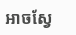អាចស្វែ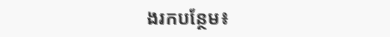ងរកបន្ថែម៖